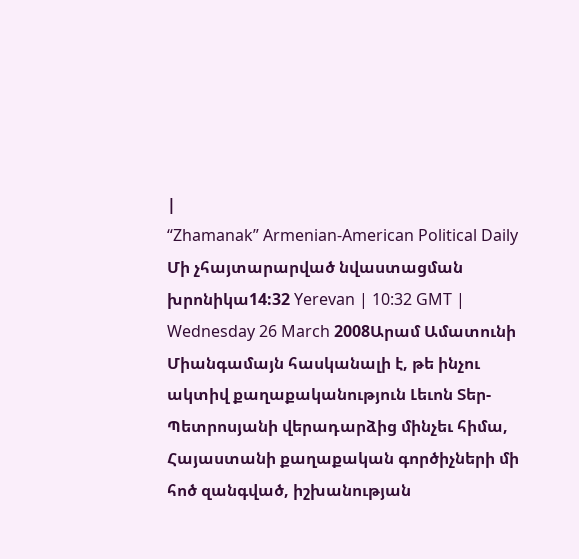|
“Zhamanak” Armenian-American Political Daily
Մի չհայտարարված նվաստացման խրոնիկա14:32 Yerevan | 10:32 GMT | Wednesday 26 March 2008Արամ Ամատունի Միանգամայն հասկանալի է, թե ինչու ակտիվ քաղաքականություն Լեւոն Տեր-Պետրոսյանի վերադարձից մինչեւ հիմա, Հայաստանի քաղաքական գործիչների մի հոծ զանգված, իշխանության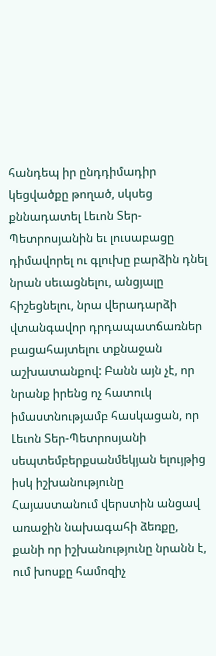հանդեպ իր ընդդիմադիր կեցվածքը թողած, սկսեց քննադատել Լեւոն Տեր-Պետրոսյանին եւ լուսաբացը դիմավորել ու գլուխը բարձին դնել նրան սեւացնելու, անցյալը հիշեցնելու, նրա վերադարձի վտանգավոր դրդապատճառներ բացահայտելու տքնաջան աշխատանքով: Բանն այն չէ, որ նրանք իրենց ոչ հատուկ իմաստնությամբ հասկացան, որ Լեւոն Տեր-Պետրոսյանի սեպտեմբերքսանմեկյան ելույթից իսկ իշխանությունը Հայաստանում վերստին անցավ առաջին նախագահի ձեռքը, քանի որ իշխանությունը նրանն է, ում խոսքը համոզիչ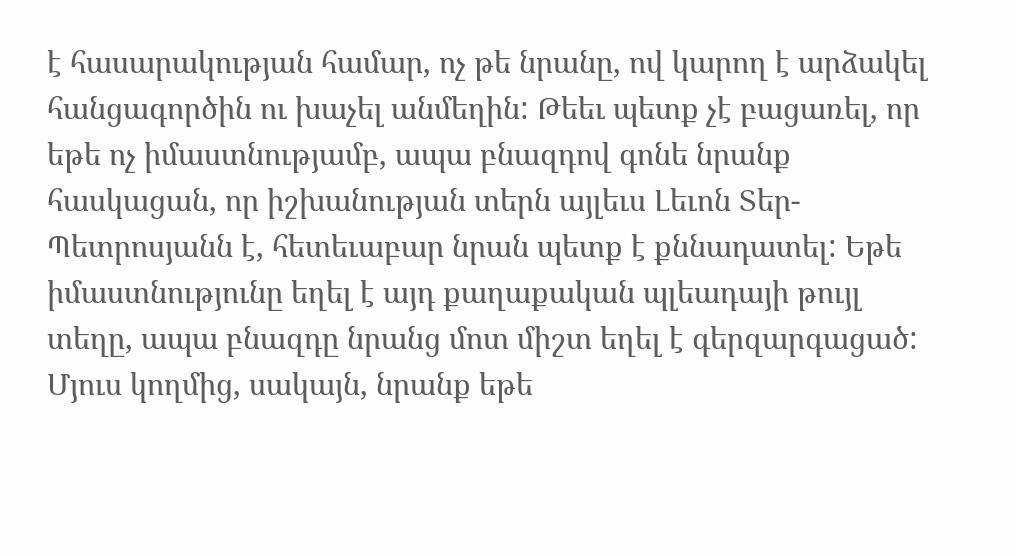է հասարակության համար, ոչ թե նրանը, ով կարող է արձակել հանցագործին ու խաչել անմեղին: Թեեւ պետք չէ բացառել, որ եթե ոչ իմաստնությամբ, ապա բնազդով գոնե նրանք հասկացան, որ իշխանության տերն այլեւս Լեւոն Տեր-Պետրոսյանն է, հետեւաբար նրան պետք է քննադատել: Եթե իմաստնությունը եղել է այդ քաղաքական պլեադայի թույլ տեղը, ապա բնազդը նրանց մոտ միշտ եղել է գերզարգացած: Մյուս կողմից, սակայն, նրանք եթե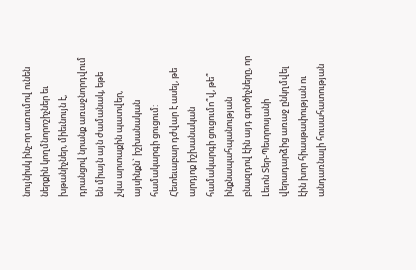նույնիսկ ինչ-որ առումով ունեն ներքին կողմնորոշիչներ եւ խթանիչներ, միեւնույն է, դրանցով նրանք առաջնորդվում են միայն այն ժամանակ, եթե չկա արտաքին պատվեր, այսինքն` իշխանական համակարգի ցուցում: Հետեւաբար դժվար է ասել, թե արդյոք իշխանական համակարգի ցուցումո՞վ, թե՞ ինքնապահպանության բնազդով էին այդ գործիչները, որ Լեւոն Տեր-Պետրոսյանի վերադարձից առաջ ընկղմվել էին խոր հիասթափության ու անդառնալի հուսահատության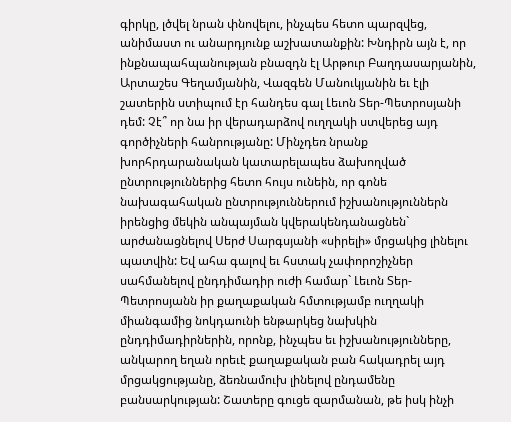գիրկը, լծվել նրան փնովելու, ինչպես հետո պարզվեց, անիմաստ ու անարդյունք աշխատանքին: Խնդիրն այն է, որ ինքնապահպանության բնազդն էլ Արթուր Բաղդասարյանին, Արտաշես Գեղամյանին, Վազգեն Մանուկյանին եւ էլի շատերին ստիպում էր հանդես գալ Լեւոն Տեր-Պետրոսյանի դեմ: Չէ՞ որ նա իր վերադարձով ուղղակի ստվերեց այդ գործիչների հանրությանը: Մինչդեռ նրանք խորհրդարանական կատարելապես ձախողված ընտրություններից հետո հույս ունեին, որ գոնե նախագահական ընտրություններում իշխանություններն իրենցից մեկին անպայման կվերակենդանացնեն` արժանացնելով Սերժ Սարգսյանի «սիրելի» մրցակից լինելու պատվին: Եվ ահա գալով եւ հստակ չափորոշիչներ սահմանելով ընդդիմադիր ուժի համար` Լեւոն Տեր-Պետրոսյանն իր քաղաքական հմտությամբ ուղղակի միանգամից նոկդաունի ենթարկեց նախկին ընդդիմադիրներին, որոնք, ինչպես եւ իշխանությունները, անկարող եղան որեւէ քաղաքական բան հակադրել այդ մրցակցությանը, ձեռնամուխ լինելով ընդամենը բանսարկության: Շատերը գուցե զարմանան, թե իսկ ինչի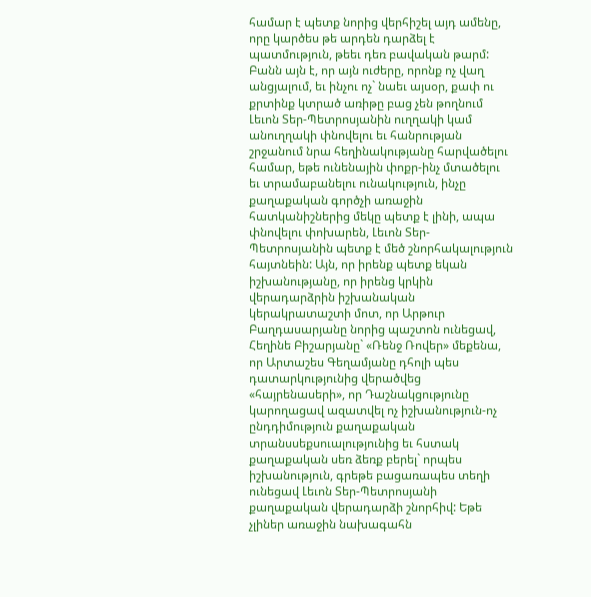համար է պետք նորից վերհիշել այդ ամենը, որը կարծես թե արդեն դարձել է պատմություն, թեեւ դեռ բավական թարմ: Բանն այն է, որ այն ուժերը, որոնք ոչ վաղ անցյալում, եւ ինչու ոչ` նաեւ այսօր, քափ ու քրտինք կտրած առիթը բաց չեն թողնում Լեւոն Տեր-Պետրոսյանին ուղղակի կամ անուղղակի փնովելու եւ հանրության շրջանում նրա հեղինակությանը հարվածելու համար, եթե ունենային փոքր-ինչ մտածելու եւ տրամաբանելու ունակություն, ինչը քաղաքական գործչի առաջին հատկանիշներից մեկը պետք է լինի, ապա փնովելու փոխարեն, Լեւոն Տեր-Պետրոսյանին պետք է մեծ շնորհակալություն հայտնեին: Այն, որ իրենք պետք եկան իշխանությանը, որ իրենց կրկին վերադարձրին իշխանական կերակրատաշտի մոտ, որ Արթուր Բաղդասարյանը նորից պաշտոն ունեցավ, Հեղինե Բիշարյանը` «Ռենջ Ռովեր» մեքենա, որ Արտաշես Գեղամյանը դհոլի պես դատարկությունից վերածվեց «հայրենասերի», որ Դաշնակցությունը կարողացավ ազատվել ոչ իշխանություն-ոչ ընդդիմություն քաղաքական տրանսսեքսուալությունից եւ հստակ քաղաքական սեռ ձեռք բերել` որպես իշխանություն, գրեթե բացառապես տեղի ունեցավ Լեւոն Տեր-Պետրոսյանի քաղաքական վերադարձի շնորհիվ: Եթե չլիներ առաջին նախագահն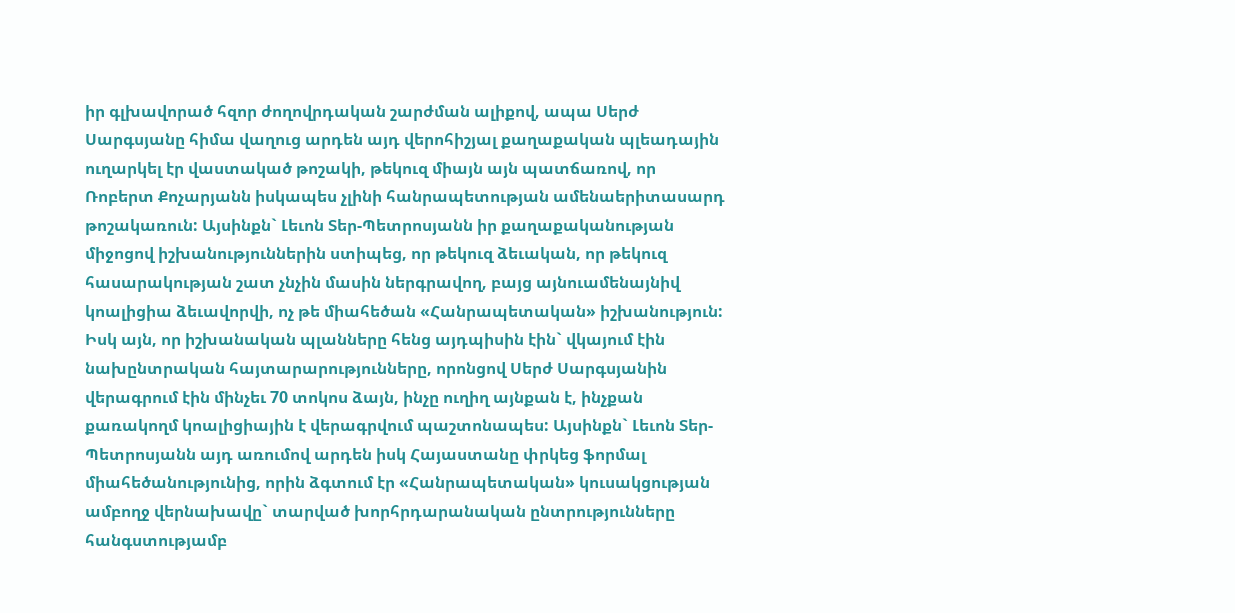իր գլխավորած հզոր ժողովրդական շարժման ալիքով, ապա Սերժ Սարգսյանը հիմա վաղուց արդեն այդ վերոհիշյալ քաղաքական պլեադային ուղարկել էր վաստակած թոշակի, թեկուզ միայն այն պատճառով, որ Ռոբերտ Քոչարյանն իսկապես չլինի հանրապետության ամենաերիտասարդ թոշակառուն: Այսինքն` Լեւոն Տեր-Պետրոսյանն իր քաղաքականության միջոցով իշխանություններին ստիպեց, որ թեկուզ ձեւական, որ թեկուզ հասարակության շատ չնչին մասին ներգրավող, բայց այնուամենայնիվ կոալիցիա ձեւավորվի, ոչ թե միահեծան «Հանրապետական» իշխանություն: Իսկ այն, որ իշխանական պլանները հենց այդպիսին էին` վկայում էին նախընտրական հայտարարությունները, որոնցով Սերժ Սարգսյանին վերագրում էին մինչեւ 70 տոկոս ձայն, ինչը ուղիղ այնքան է, ինչքան քառակողմ կոալիցիային է վերագրվում պաշտոնապես: Այսինքն` Լեւոն Տեր-Պետրոսյանն այդ առումով արդեն իսկ Հայաստանը փրկեց ֆորմալ միահեծանությունից, որին ձգտում էր «Հանրապետական» կուսակցության ամբողջ վերնախավը` տարված խորհրդարանական ընտրությունները հանգստությամբ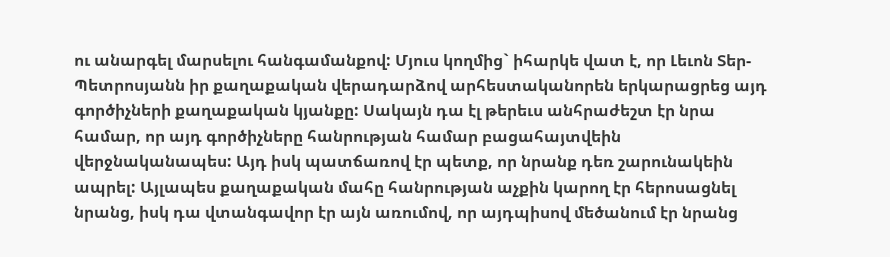ու անարգել մարսելու հանգամանքով: Մյուս կողմից` իհարկե վատ է, որ Լեւոն Տեր-Պետրոսյանն իր քաղաքական վերադարձով արհեստականորեն երկարացրեց այդ գործիչների քաղաքական կյանքը: Սակայն դա էլ թերեւս անհրաժեշտ էր նրա համար, որ այդ գործիչները հանրության համար բացահայտվեին վերջնականապես: Այդ իսկ պատճառով էր պետք, որ նրանք դեռ շարունակեին ապրել: Այլապես քաղաքական մահը հանրության աչքին կարող էր հերոսացնել նրանց, իսկ դա վտանգավոր էր այն առումով, որ այդպիսով մեծանում էր նրանց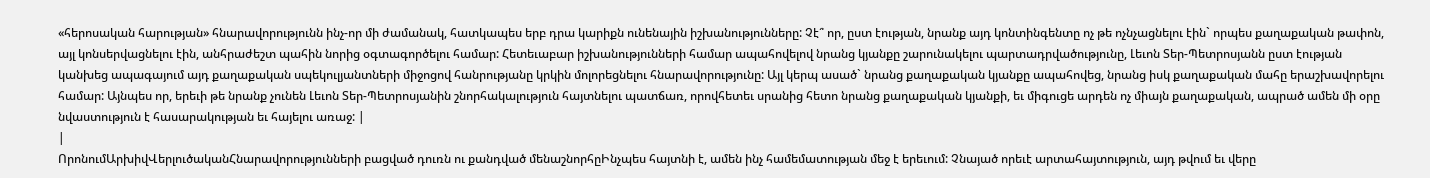«հերոսական հարության» հնարավորությունն ինչ-որ մի ժամանակ, հատկապես երբ դրա կարիքն ունենային իշխանությունները: Չէ՞ որ, ըստ էության, նրանք այդ կոնտինգենտը ոչ թե ոչնչացնելու էին` որպես քաղաքական թափոն, այլ կոնսերվացնելու էին, անհրաժեշտ պահին նորից օգտագործելու համար: Հետեւաբար իշխանությունների համար ապահովելով նրանց կյանքը շարունակելու պարտադրվածությունը, Լեւոն Տեր-Պետրոսյանն ըստ էության կանխեց ապագայում այդ քաղաքական սպեկուլյանտների միջոցով հանրությանը կրկին մոլորեցնելու հնարավորությունը: Այլ կերպ ասած` նրանց քաղաքական կյանքը ապահովեց, նրանց իսկ քաղաքական մահը երաշխավորելու համար: Այնպես որ, երեւի թե նրանք չունեն Լեւոն Տեր-Պետրոսյանին շնորհակալություն հայտնելու պատճառ, որովհետեւ սրանից հետո նրանց քաղաքական կյանքի, եւ միգուցե արդեն ոչ միայն քաղաքական, ապրած ամեն մի օրը նվաստություն է հասարակության եւ հայելու առաջ: |
|
ՈրոնումԱրխիվՎերլուծականՀնարավորությունների բացված դուռն ու քանդված մենաշնորհըԻնչպես հայտնի է, ամեն ինչ համեմատության մեջ է երեւում: Չնայած որեւէ արտահայտություն, այդ թվում եւ վերը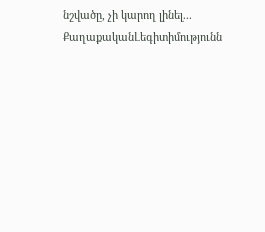նշվածը, չի կարող լինել... ՔաղաքականԼեգիտիմությունն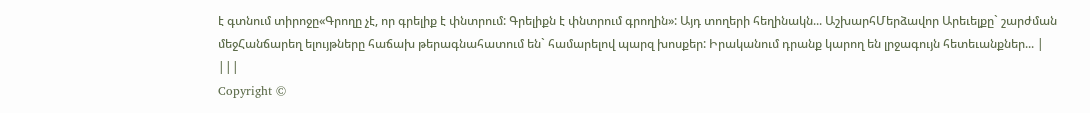է գտնում տիրոջը«Գրողը չէ, որ գրելիք է փնտրում: Գրելիքն է փնտրում գրողին»: Այդ տողերի հեղինակն... ԱշխարհՄերձավոր Արեւելքը` շարժման մեջՀանճարեղ ելույթները հաճախ թերագնահատում են` համարելով պարզ խոսքեր: Իրականում դրանք կարող են լրջագույն հետեւանքներ... |
|||
Copyright ©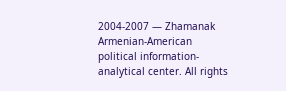2004-2007 — Zhamanak Armenian-American political information-analytical center. All rights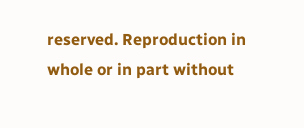reserved. Reproduction in whole or in part without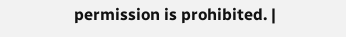permission is prohibited. |